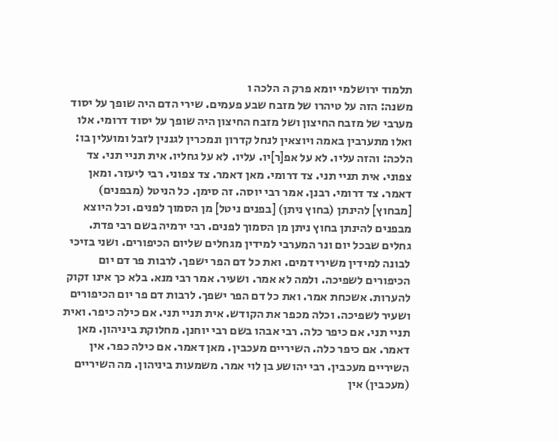תלמוד ירושלמי יומא פרק ה הלכה ו
משנה: הזה על טיהרו של מזבח שבע פעמים. שירי הדם היה שופך על יסוד מערבי של מזבח החיצון ושל מזבח החיצון היה שופך על יסוד דרומי. אלו ואלו מתערבין באמה ויוצאין לנחל קדרון ונמכרין לגננין לזבל ומועלין בו: הלכה: והזה עליו. לא על אפ[ר]יו. עליו. לא על גחליו. אית תניי תני. צד צפוני. אית תניי תני. צד דרומי. מאן דאמר. צד צפוני. רבי ליעזר. ומאן דאמר. צד דרומי. רבנן. אמר רבי יוסה. זה סימן. כל הניטל (מבפנים) [מבחוץ] להינתן (בחוץ ניתן) [בפנים ניטל] מן הסמוך לפנים. וכל היוצא מבפנים להינתן בחוץ ניתן מן הסמוך לפנים. רבי ירמיה בשם רבי פדת. גחלים שבכל יום ונר המערבי למידין מגחלים שליום הכיפורים. ושני בזיכי לבונה למידין משירי דמים. ואת כל דם הפר ישפך. לרבות פר דם יום הכיפורים לשפיכה. ולמה לא אמר. ושעיר. אמר רבי מנא. בלא כך אינו זקוק להערות. אשכחת אמר. ואת כל דם הפר ישפך. לרבות דם פר יום הכיפורים ושעיר לשפיכה. וכלה מכפר את הקודש. אית תניי תני. אם כילה כיפר. ואית תניי תני. אם כיפר כלה. רבי אבהו בשם רבי יוחנן. מחלוקת ביניהון. מאן דאמר. אם כיפר כלה. השיריים מעכבין. מאן דאמר. אם כילה כפר. אין השיריים מעכבין. רבי יהושע בן לוי אמר. משמעות ביניהון. מה השיריים (מעכבין) אין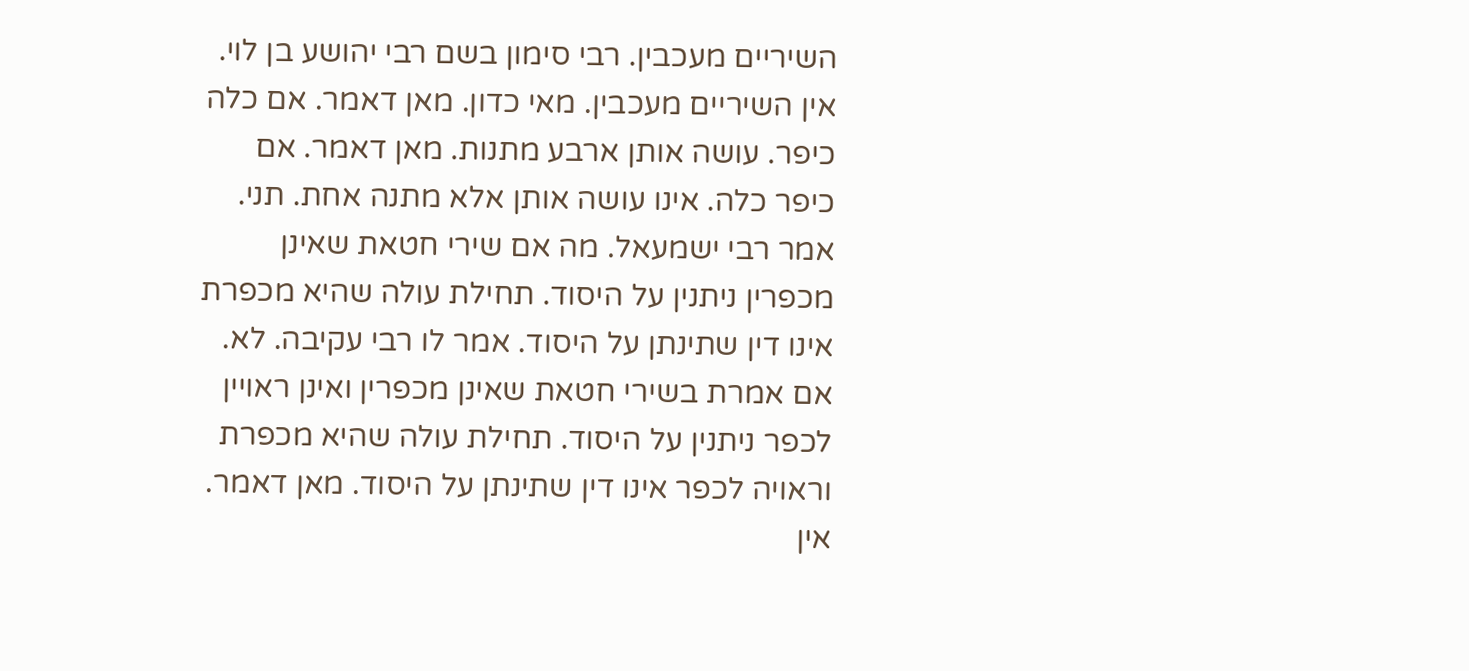השיריים מעכבין. רבי סימון בשם רבי יהושע בן לוי. אין השיריים מעכבין. מאי כדון. מאן דאמר. אם כלה כיפר. עושה אותן ארבע מתנות. מאן דאמר. אם כיפר כלה. אינו עושה אותן אלא מתנה אחת. תני. אמר רבי ישמעאל. מה אם שירי חטאת שאינן מכפרין ניתנין על היסוד. תחילת עולה שהיא מכפרת אינו דין שתינתן על היסוד. אמר לו רבי עקיבה. לא. אם אמרת בשירי חטאת שאינן מכפרין ואינן ראויין לכפר ניתנין על היסוד. תחילת עולה שהיא מכפרת וראויה לכפר אינו דין שתינתן על היסוד. מאן דאמר. אין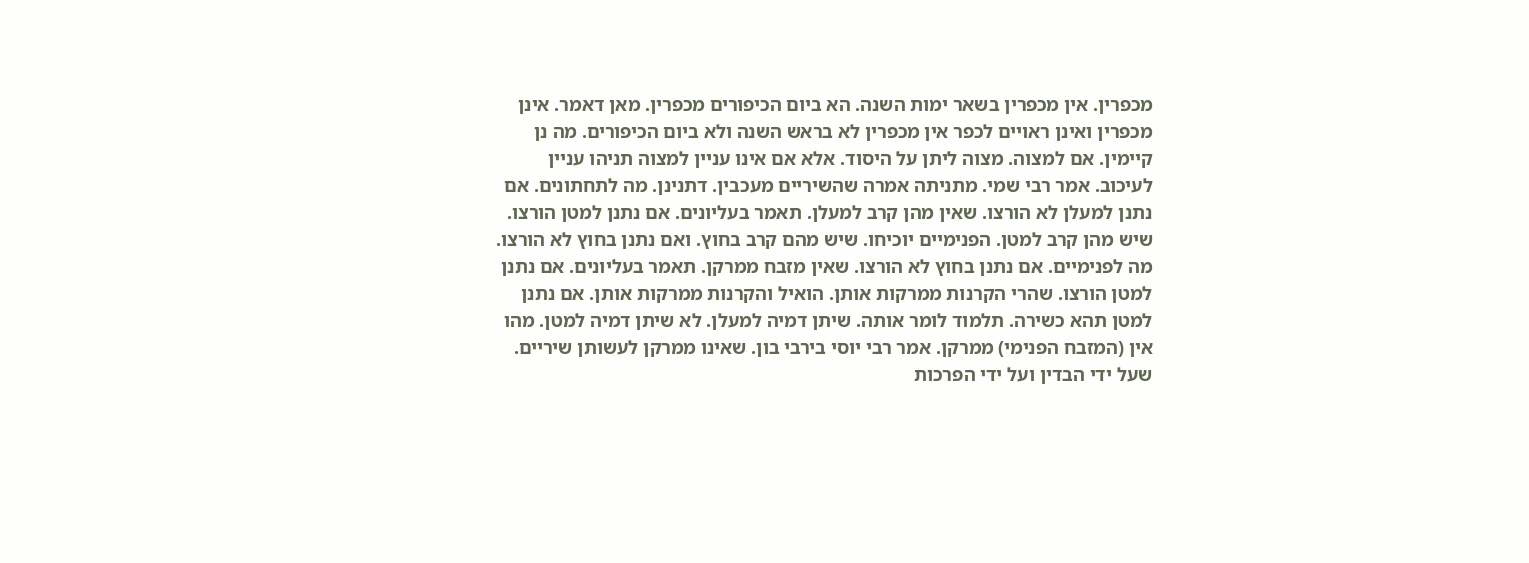מכפרין. אין מכפרין בשאר ימות השנה. הא ביום הכיפורים מכפרין. מאן דאמר. אינן מכפרין ואינן ראויים לכפר אין מכפרין לא בראש השנה ולא ביום הכיפורים. מה נן קיימין. אם למצוה. מצוה ליתן על היסוד. אלא אם אינו עניין למצוה תניהו עניין לעיכוב. אמר רבי שמי. מתניתה אמרה שהשיריים מעכבין. דתנינן. מה לתחתונים. אם נתנן למעלן לא הורצו. שאין מהן קרב למעלן. תאמר בעליונים. אם נתנן למטן הורצו. שיש מהן קרב למטן. הפנימיים יוכיחו. שיש מהם קרב בחוץ. ואם נתנן בחוץ לא הורצו. מה לפנימיים. אם נתנן בחוץ לא הורצו. שאין מזבח ממרקן. תאמר בעליונים. אם נתנן למטן הורצו. שהרי הקרנות ממרקות אותן. הואיל והקרנות ממרקות אותן. אם נתנן למטן תהא כשירה. תלמוד לומר אותה. שיתן דמיה למעלן. לא שיתן דמיה למטן. מהו אין (המזבח הפנימי) ממרקן. אמר רבי יוסי בירבי בון. שאינו ממרקן לעשותן שיריים. שעל ידי הבדין ועל ידי הפרכות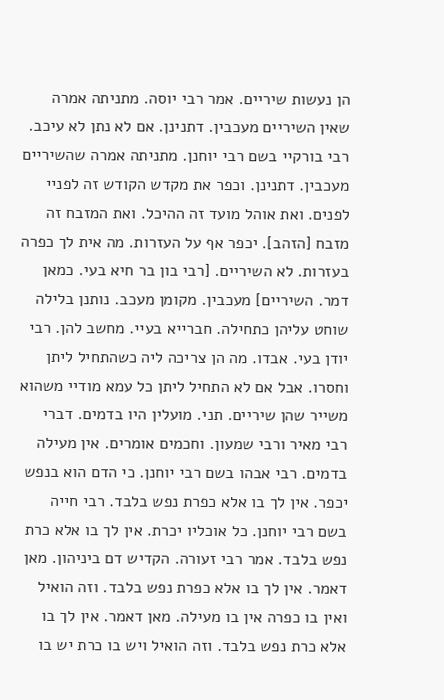הן נעשות שיריים. אמר רבי יוסה. מתניתה אמרה שאין השיריים מעכבין. דתנינן. אם לא נתן לא עיכב. רבי בורקיי בשם רבי יוחנן. מתניתה אמרה שהשיריים מעכבין. דתנינן. וכפר את מקדש הקודש זה לפניי לפנים. ואת אוהל מועד זה ההיכל. ואת המזבח זה מזבח [הזהב]. יכפר אף על העזרות. מה אית לך כפרה בעזרות. לא השיריים. [רבי בון בר חיא בעי. כמאן דמר. השיריים] מעכבין. מקומן מעכב. נותנן בלילה שוחט עליהן כתחילה. חברייא בעיי. מחשב להן. רבי יודן בעי. אבדו. מה הן צריכה ליה כשהתחיל ליתן וחסרו. אבל אם לא התחיל ליתן כל עמא מודיי משהוא משייר שהן שיריים. תני. מועלין היו בדמים. דברי רבי מאיר ורבי שמעון. וחכמים אומרים. אין מעילה בדמים. רבי אבהו בשם רבי יוחנן. כי הדם הוא בנפש יכפר. אין לך בו אלא כפרת נפש בלבד. רבי חייה בשם רבי יוחנן. כל אוכליו יכרת. אין לך בו אלא כרת נפש בלבד. אמר רבי זעורה. הקדיש דם ביניהון. מאן דאמר. אין לך בו אלא כפרת נפש בלבד. וזה הואיל ואין בו כפרה אין בו מעילה. מאן דאמר. אין לך בו אלא כרת נפש בלבד. וזה הואיל ויש בו כרת יש בו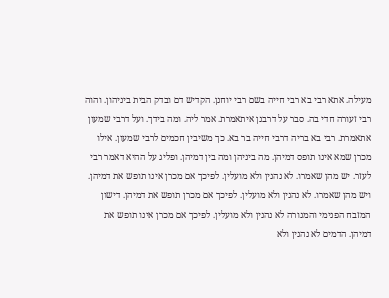מעילה. אתא רבי בא רבי חייה בשם רבי יוחנן. הקדיש דם ובדק הבית ביניהון. והוה רבי זעורה חדי בה. סבר על דרבנן איתאמרת. אמר ליה. ומה בידך. ועל דרבי שמעון אתאמרת. רבי בא בריה דרבי חייה בר בא. כך משיבין חכמים לרבי שמעון. אילו מכרן שמא אינו תופס דמיהן. מה ביניהן ומה בין דמיהן. ופליג על ההיא דאמר רבי לעזר. יש מהן שאמרו. לא נהנין ולא מועלין. לפיכך אם מכרן אינו תופש את דמיהן. ויש מהן שאמרו. לא נהנין ולא מועלין. לפיכך אם מכרן תופש את דמיהן. דישון המזבח הפנימי והמנורה לא נהנין ולא מועלין. לפיכך אם מכרן אינו תופש את דמיהן. הדמים לא נהנין ולא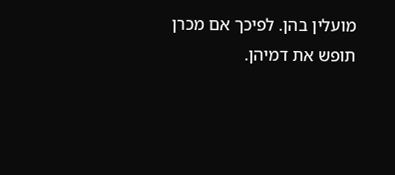מועלין בהן. לפיכך אם מכרן תופש את דמיהן.